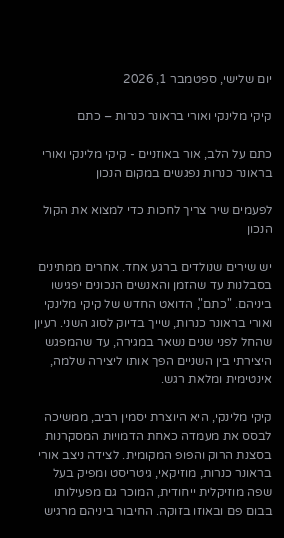יום שלישי, ספטמבר 1, 2026

קיקי מלינקי ואורי בראונר כנרות – כתם

כתם על הלב, אור באוזניים - קיקי מלינקי ואורי בראונר כנרות נפגשים במקום הנכון

לפעמים שיר צריך לחכות כדי למצוא את הקול הנכון

יש שירים שנולדים ברגע אחד. אחרים ממתינים בסבלנות עד שהזמן והאנשים הנכונים יפגישו ביניהם. "כתם", הדואט החדש של קיקי מלינקי ואורי בראונר כנרות, שייך בדיוק לסוג השני. רעיון שהחל לפני שנים נשאר במגירה, עד שהמפגש היצירתי בין השניים הפך אותו ליצירה שלמה, אינטימית ומלאת רגש.

קיקי מלינקי, היא היוצרת יסמין רביב, ממשיכה לבסס את מעמדה כאחת הדמויות המסקרנות בסצנת הרוק והפופ המקומית. לצידה ניצב אורי בראונר כנרות, מוזיקאי, גיטריסט ומפיק בעל שפה מוזיקלית ייחודית, המוכר גם מפעילותו בבום פם ובאוזו בזוקה. החיבור ביניהם מרגיש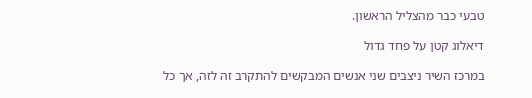טבעי כבר מהצליל הראשון.

דיאלוג קטן על פחד גדול

במרכז השיר ניצבים שני אנשים המבקשים להתקרב זה לזה, אך כל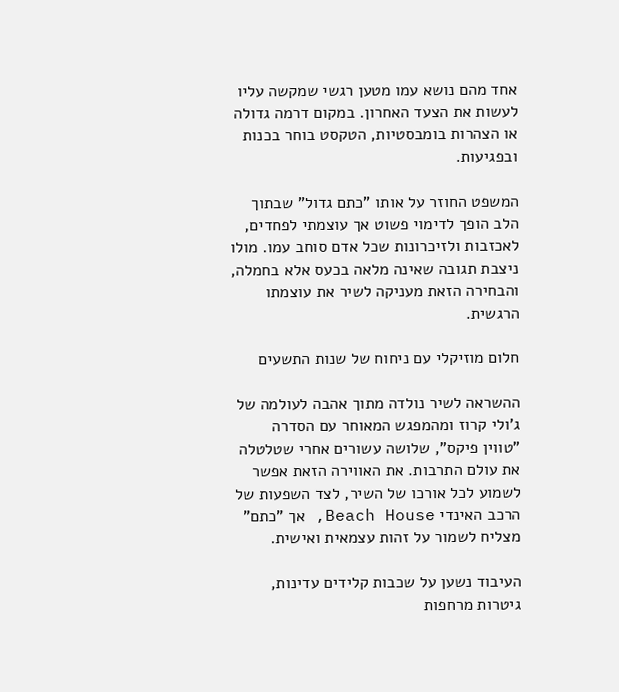אחד מהם נושא עמו מטען רגשי שמקשה עליו לעשות את הצעד האחרון. במקום דרמה גדולה או הצהרות בומבסטיות, הטקסט בוחר בכנות ובפגיעות.

המשפט החוזר על אותו "כתם גדול" שבתוך הלב הופך לדימוי פשוט אך עוצמתי לפחדים, לאכזבות ולזיכרונות שכל אדם סוחב עמו. מולו ניצבת תגובה שאינה מלאה בכעס אלא בחמלה, והבחירה הזאת מעניקה לשיר את עוצמתו הרגשית.

חלום מוזיקלי עם ניחוח של שנות התשעים

ההשראה לשיר נולדה מתוך אהבה לעולמה של ג'ולי קרוז ומהמפגש המאוחר עם הסדרה "טווין פיקס", שלושה עשורים אחרי שטלטלה את עולם התרבות. את האווירה הזאת אפשר לשמוע לכל אורכו של השיר, לצד השפעות של הרכב האינדי Beach House, אך "כתם" מצליח לשמור על זהות עצמאית ואישית.

העיבוד נשען על שכבות קלידים עדינות, גיטרות מרחפות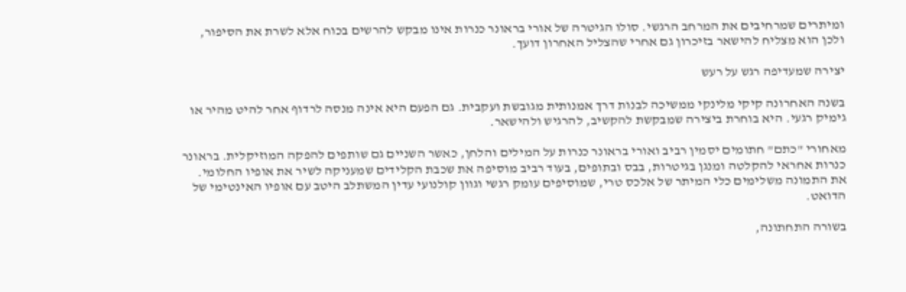ומיתרים שמרחיבים את המרחב הרגשי. סולו הגיטרה של אורי בראונר כנרות אינו מבקש להרשים בכוח אלא לשרת את הסיפור, ולכן הוא מצליח להישאר בזיכרון גם אחרי שהצליל האחרון דועך.

יצירה שמעדיפה רגש על רעש

בשנה האחרונה קיקי מלינקי ממשיכה לבנות דרך אמנותית מגובשת ועקבית. גם הפעם היא אינה מנסה לרדוף אחר להיט מהיר או גימיק רגעי. היא בוחרת ביצירה שמבקשת להקשיב, להרגיש ולהישאר.

מאחורי "כתם" חתומים יסמין רביב ואורי בראונר כנרות על המילים והלחן, כאשר השניים גם שותפים להפקה המוזיקלית. בראונר כנרות אחראי להקלטה ומנגן בגיטרות, בבס ובתופים, בעוד רביב מוסיפה את שכבת הקלידים שמעניקה לשיר את אופיו החלומי. את התמונה משלימים כלי המיתר של אלכס טרי, שמוסיפים עומק רגשי וגוון קולנועי עדין המשתלב היטב עם אופיו האינטימי של הדואט.

בשורה התחתונה,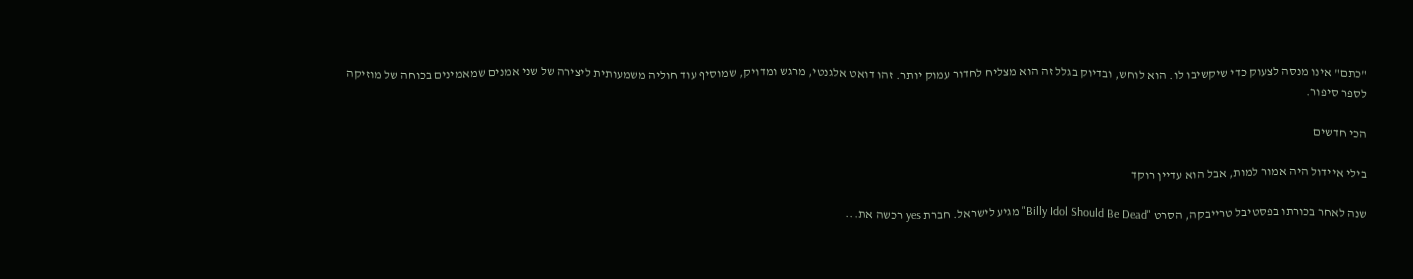"כתם" אינו מנסה לצעוק כדי שיקשיבו לו. הוא לוחש, ובדיוק בגלל זה הוא מצליח לחדור עמוק יותר. זהו דואט אלגנטי, מרגש ומדויק, שמוסיף עוד חוליה משמעותית ליצירה של שני אמנים שמאמינים בכוחה של מוזיקה לספר סיפור.

הכי חדשים

בילי איידול היה אמור למות, אבל הוא עדיין רוקד

שנה לאחר בכורתו בפסטיבל טרייבקה, הסרט "Billy Idol Should Be Dead" מגיע לישראל. חברת yes רכשה את...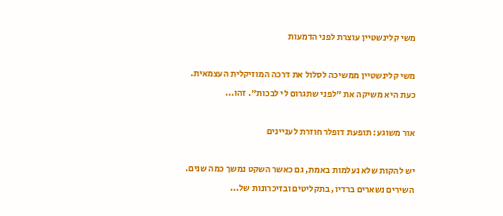משי קלינשטיין עוצרת לפני הדמעות

משי קלינשטיין ממשיכה לסלול את דרכה המוזיקלית העצמאית. כעת היא משיקה את "לפני שתגרום לי לבכות". זהו...

אור משוגע: תופעת דופלר חוזרת לעניינים

יש להקות שלא נעלמות באמת, גם כאשר השקט נמשך כמה שנים. השירים נשארים ברדיו, בתקליטים ובזיכרונות של...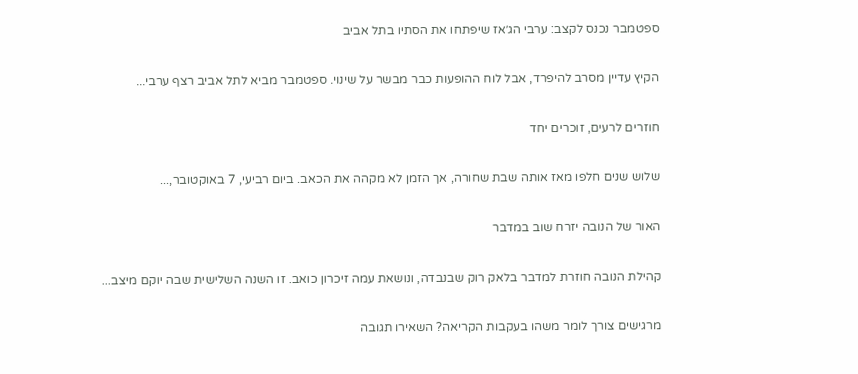ספטמבר נכנס לקצב: ערבי הג׳אז שיפתחו את הסתיו בתל אביב

הקיץ עדיין מסרב להיפרד, אבל לוח ההופעות כבר מבשר על שינוי. ספטמבר מביא לתל אביב רצף ערבי...

חוזרים לרעים, זוכרים יחד

שלוש שנים חלפו מאז אותה שבת שחורה, אך הזמן לא מקהה את הכאב. ביום רביעי, 7 באוקטובר,...

האור של הנובה יזרח שוב במדבר

קהילת הנובה חוזרת למדבר בלאק רוק שבנבדה, ונושאת עמה זיכרון כואב. זו השנה השלישית שבה יוקם מיצב...

מרגישים צורך לומר משהו בעקבות הקריאה? השאירו תגובה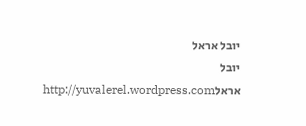יובל אראל
יובל אראלhttp://yuvalerel.wordpress.com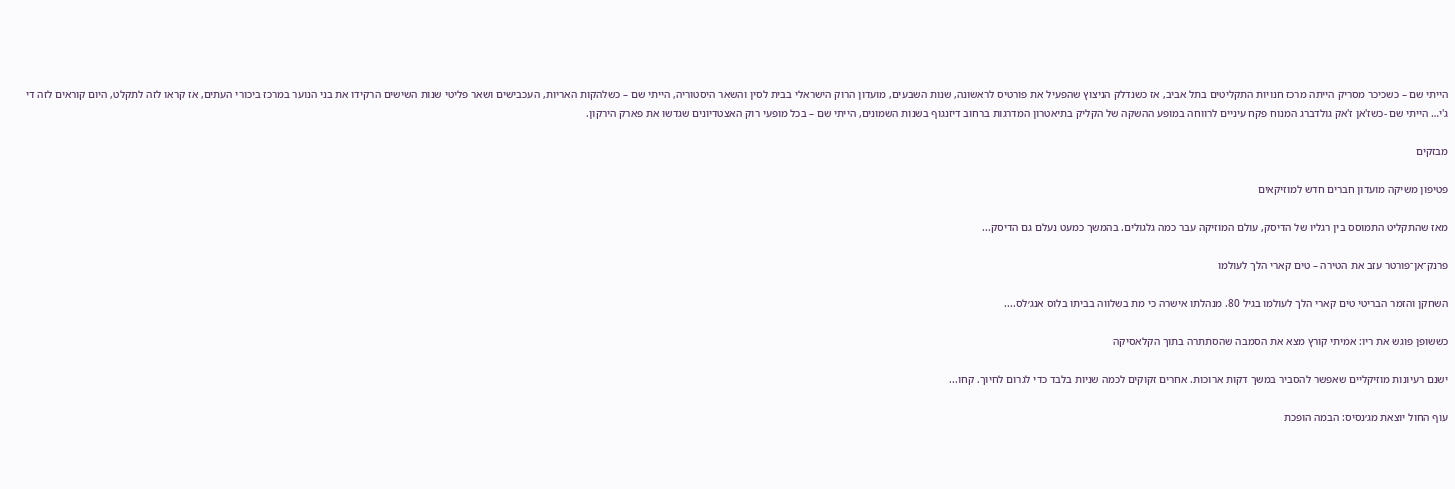הייתי שם – כשכיכר מסריק הייתה מרכז חנויות התקליטים בתל אביב, אז כשנדלק הניצוץ שהפעיל את פורטיס לראשונה, שנות השבעים, מועדון הרוק הישראלי בבית לסין והשאר היסטוריה, הייתי שם – כשלהקות האריות, העכבישים ושאר פליטי שנות השישים הרקידו את בני הנוער במרכז ביכורי העתים, אז קראו לזה לתקלט, היום קוראים לזה די ג'י… הייתי שם -כשז'אן ז'אק גולדברג המנוח פקח עיניים לרווחה במופע ההשקה של הקליק בתיאטרון המדרגות ברחוב דיזנגוף בשנות השמונים, הייתי שם – בכל מופעי רוק האצטדיונים שגדשו את פארק הירקון.

מבזקים

פטיפון משיקה מועדון חברים חדש למוזיקאים

מאז שהתקליט התמוסס בין רגליו של הדיסק, עולם המוזיקה עבר כמה גלגולים. בהמשך כמעט נעלם גם הדיסק...

פרנק־אן־פורטר עזב את הטירה – טים קארי הלך לעולמו

השחקן והזמר הבריטי טים קארי הלך לעולמו בגיל 80. מנהלתו אישרה כי מת בשלווה בביתו בלוס אנג׳לס....

כששופן פוגש את ריו: אמיתי קורץ מצא את הסמבה שהסתתרה בתוך הקלאסיקה

ישנם רעיונות מוזיקליים שאפשר להסביר במשך דקות ארוכות. אחרים זקוקים לכמה שניות בלבד כדי לגרום לחיוך. קחו...

עוף החול יוצאת מג׳נסיס: הבמה הופכת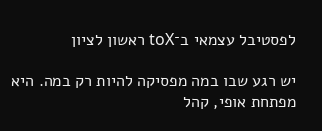לפסטיבל עצמאי ב־toX ראשון לציון

יש רגע שבו במה מפסיקה להיות רק במה. היא מפתחת אופי, קהל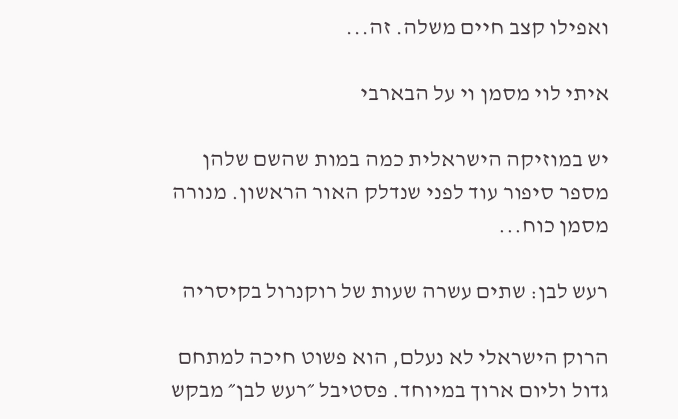ואפילו קצב חיים משלה. זה...

איתי לוי מסמן וי על הבארבי

יש במוזיקה הישראלית כמה במות שהשם שלהן מספר סיפור עוד לפני שנדלק האור הראשון. מנורה מסמן כוח...

רעש לבן: שתים עשרה שעות של רוקנרול בקיסריה

הרוק הישראלי לא נעלם, הוא פשוט חיכה למתחם גדול וליום ארוך במיוחד. פסטיבל ״רעש לבן״ מבקש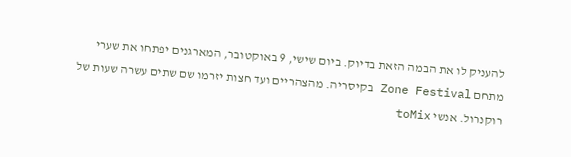להעניק לו את הבמה הזאת בדיוק. ביום שישי, 9 באוקטובר, המארגנים יפתחו את שערי מתחם Zone Festival בקיסריה. מהצהריים ועד חצות יזרמו שם שתים עשרה שעות של רוקנרול. אנשי toMix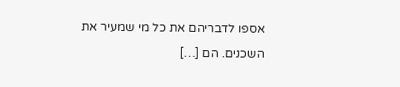אספו לדבריהם את כל מי שמעיר את השכנים. הם […]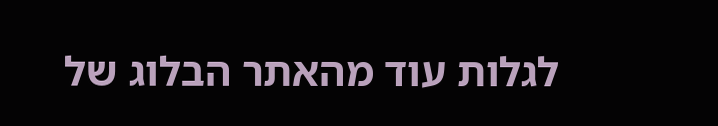לגלות עוד מהאתר הבלוג של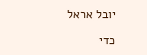יובל אראל

כדי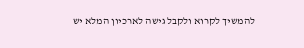להמשיך לקרוא ולקבל גישה לארכיון המלא יש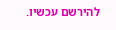להירשם עכשיו.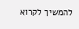להמשיך לקרוא